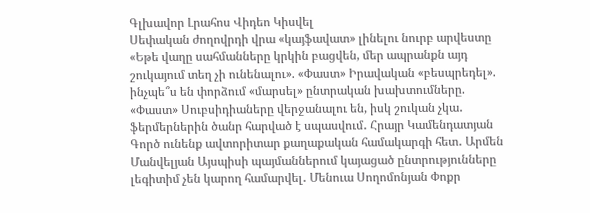Գլխավոր Լրահոս Վիդեո Կիսվել
Սեփական ժողովրդի վրա «կայֆավատ» լինելու նուրբ արվեստը «Եթե վաղը սահմանները կրկին բացվեն, մեր ապրանքն այդ շուկայում տեղ չի ունենալու». «Փաստ» Իրավական «բեսպրեդել». ինչպե՞ս են փորձում «մարսել» ընտրական խախտումները. «Փաստ» Սուբսիդիաները վերջանալու են, իսկ շուկան չկա․ ֆերմերներին ծանր հարված է սպասվում․ Հրայր Կամենդատյան Գործ ունենք ավտորիտար քաղաքական համակարգի հետ․ Արմեն Մանվելյան Այսպիսի պայմաններում կայացած ընտրությունները լեգիտիմ չեն կարող համարվել․ Մենուա Սողոմոնյան Փոքր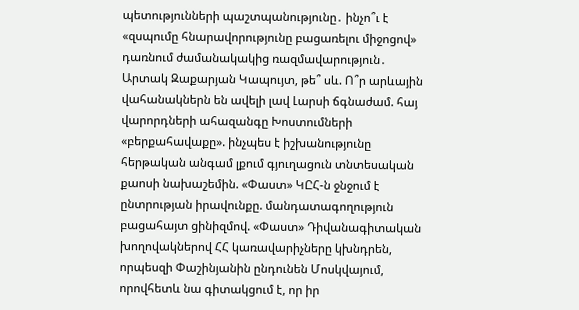պետությունների պաշտպանությունը․ ինչո՞ւ է «զսպումը հնարավորությունը բացառելու միջոցով» դառնում ժամանակակից ռազմավարություն․ Արտակ Զաքարյան Կապույտ, թե՞ սև. Ո՞ր արևային վահանակներն են ավելի լավ Լարսի ճգնաժամ. հայ վարորդների ահազանգը Խոստումների «բերքահավաքը». ինչպես է իշխանությունը հերթական անգամ լքում գյուղացուն տնտեսական քաոսի նախաշեմին. «Փաստ» ԿԸՀ-ն ջնջում է ընտրության իրավունքը. մանդատագողություն բացահայտ ցինիզմով. «Փաստ» Դիվանագիտական խողովակներով ՀՀ կառավարիչները կխնդրեն, որպեսզի Փաշինյանին ընդունեն Մոսկվայում, որովհետև նա գիտակցում է, որ իր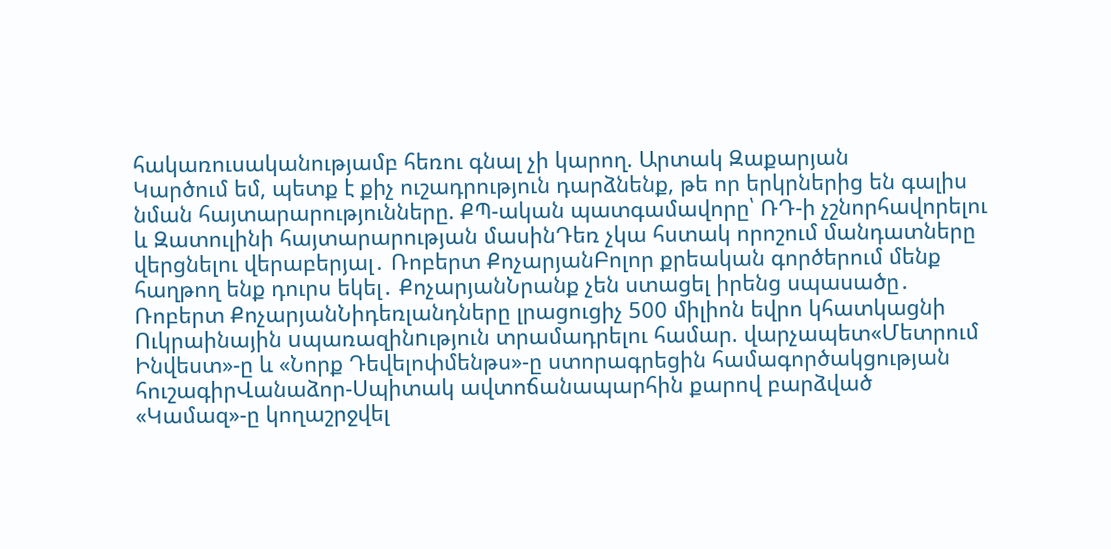հակառուսականությամբ հեռու գնալ չի կարող. Արտակ Զաքարյան
Կարծում եմ, պետք է քիչ ուշադրություն դարձնենք, թե որ երկրներից են գալիս նման հայտարարությունները. ՔՊ-ական պատգամավորը՝ ՌԴ-ի չշնորհավորելու և Զատուլինի հայտարարության մասինԴեռ չկա հստակ որոշում մանդատները վերցնելու վերաբերյալ․ Ռոբերտ ՔոչարյանԲոլոր քրեական գործերում մենք հաղթող ենք դուրս եկել․ ՔոչարյանՆրանք չեն ստացել իրենց սպասածը․ Ռոբերտ ՔոչարյանՆիդեռլանդները լրացուցիչ 500 միլիոն եվրո կհատկացնի Ուկրաինային uպառազինnւթյուն տրամադրելու համար. վարչապետ«Մետրում Ինվեստ»-ը և «Նորք Դեվելոփմենթս»-ը ստորագրեցին համագործակցության հուշագիրՎանաձոր-Սպիտակ ավտոճանապարհին քարով բարձված «Կամազ»-ը կողաշրջվել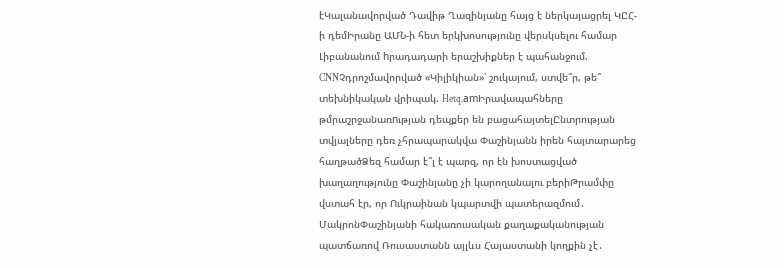էԿալանավորված Դավիթ Ղազինյանը հայց է ներկայացրել ԿԸՀ-ի դեմԻրանը ԱՄՆ-ի հետ երկխոսությունը վերսկսելու համար Լիբանանում hրադադարի երաշխիքներ է պահանջում. CNNՉդրոշմավորված «Կիլիկիան»՝ շուկայում, ստվե՞ր, թե՞ տեխնիկական վրիպակ. Hetq.amԻրավապահները թմրաշրջանառnւթյան դեպքեր են բացահայտելԸնտրության տվյալները դեռ չհրապարակվա Փաշինյանն իրեն հայտարարեց հաղթածՁեզ համար է՞լ է պարզ, որ էն խոստացված խաղաղությունը Փաշինյանը չի կարողանալու բերիԹրամփը վստահ էր, որ Ուկրաինան կպարտվի պատերազմում․ ՄակրոնՓաշինյանի հակառուսական քաղաքականության պատճառով Ռուսաստանն այլևս Հայաստանի կողքին չէ․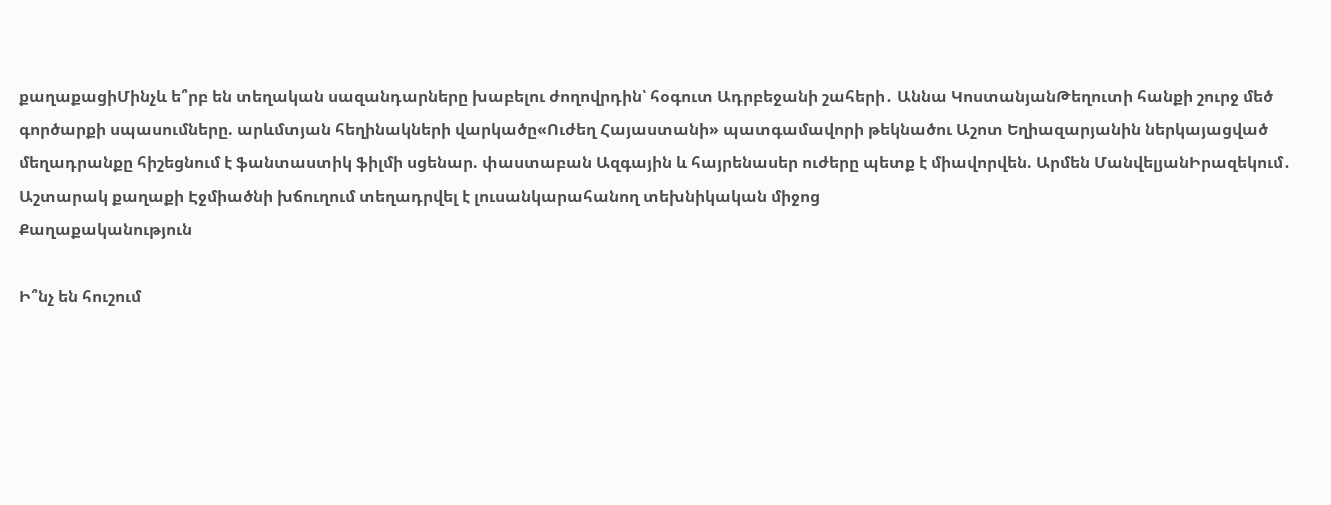քաղաքացիՄինչև ե՞րբ են տեղական սազանդարները խաբելու ժողովրդին՝ հօգուտ Ադրբեջանի շահերի․ Աննա ԿոստանյանԹեղուտի հանքի շուրջ մեծ գործարքի սպասումները. արևմտյան հեղինակների վարկածը«Ուժեղ Հայաստանի» պատգամավորի թեկնածու Աշոտ Եղիազարյանին ներկայացված մեղադրանքը հիշեցնում է ֆանտաստիկ ֆիլմի սցենար. փաստաբան Ազգային և հայրենասեր ուժերը պետք է միավորվեն. Արմեն ՄանվելյանԻրազեկում․ Աշտարակ քաղաքի Էջմիածնի խճուղում տեղադրվել է լուսանկարահանող տեխնիկական միջոց
Քաղաքականություն

Ի՞նչ են հուշում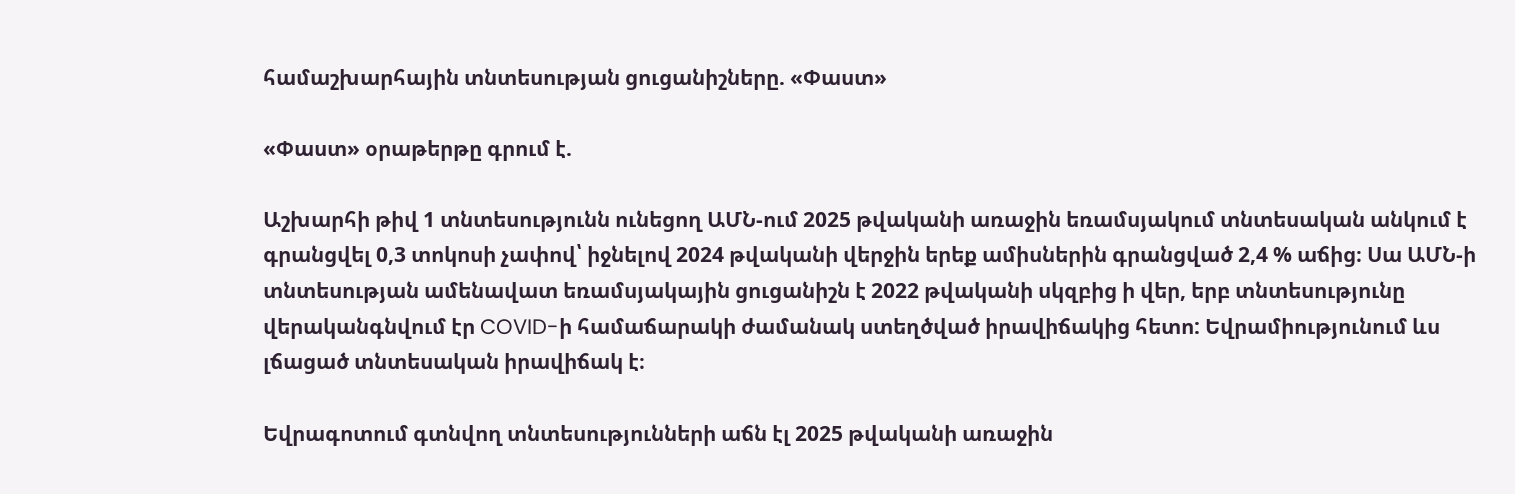համաշխարհային տնտեսության ցուցանիշները. «Փաստ»

«Փաստ» օրաթերթը գրում է.

Աշխարհի թիվ 1 տնտեսությունն ունեցող ԱՄՆ-ում 2025 թվականի առաջին եռամսյակում տնտեսական անկում է գրանցվել 0,3 տոկոսի չափով՝ իջնելով 2024 թվականի վերջին երեք ամիսներին գրանցված 2,4 % աճից։ Սա ԱՄՆ-ի տնտեսության ամենավատ եռամսյակային ցուցանիշն է 2022 թվականի սկզբից ի վեր, երբ տնտեսությունը վերականգնվում էր COVID-ի համաճարակի ժամանակ ստեղծված իրավիճակից հետո: Եվրամիությունում ևս լճացած տնտեսական իրավիճակ է։

Եվրագոտում գտնվող տնտեսությունների աճն էլ 2025 թվականի առաջին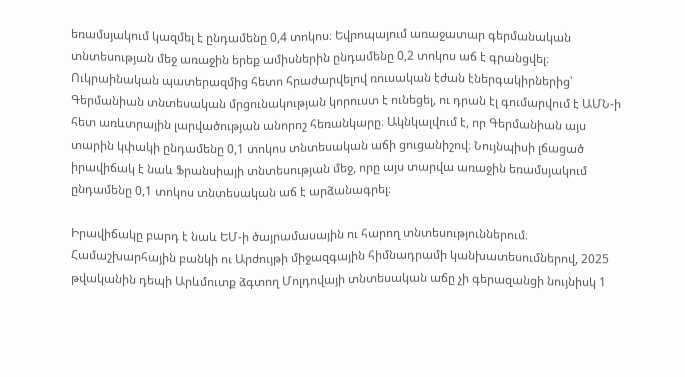եռամսյակում կազմել է ընդամենը 0,4 տոկոս։ Եվրոպայում առաջատար գերմանական տնտեսության մեջ առաջին երեք ամիսներին ընդամենը 0,2 տոկոս աճ է գրանցվել։ Ուկրաինական պատերազմից հետո հրաժարվելով ռուսական էժան էներգակիրներից՝ Գերմանիան տնտեսական մրցունակության կորուստ է ունեցել, ու դրան էլ գումարվում է ԱՄՆ-ի հետ առևտրային լարվածության անորոշ հեռանկարը։ Ակնկալվում է, որ Գերմանիան այս տարին կփակի ընդամենը 0,1 տոկոս տնտեսական աճի ցուցանիշով։ Նույնպիսի լճացած իրավիճակ է նաև Ֆրանսիայի տնտեսության մեջ, որը այս տարվա առաջին եռամսյակում ընդամենը 0,1 տոկոս տնտեսական աճ է արձանագրել։

Իրավիճակը բարդ է նաև ԵՄ-ի ծայրամասային ու հարող տնտեսություններում։ Համաշխարհային բանկի ու Արժույթի միջազգային հիմնադրամի կանխատեսումներով, 2025 թվականին դեպի Արևմուտք ձգտող Մոլդովայի տնտեսական աճը չի գերազանցի նույնիսկ 1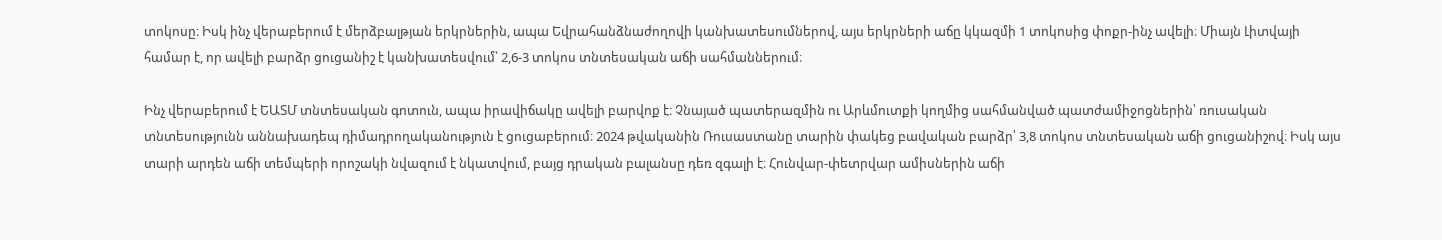տոկոսը։ Իսկ ինչ վերաբերում է մերձբալթյան երկրներին, ապա Եվրահանձնաժողովի կանխատեսումներով, այս երկրների աճը կկազմի 1 տոկոսից փոքր-ինչ ավելի։ Միայն Լիտվայի համար է, որ ավելի բարձր ցուցանիշ է կանխատեսվում՝ 2,6-3 տոկոս տնտեսական աճի սահմաններում։

Ինչ վերաբերում է ԵԱՏՄ տնտեսական գոտուն, ապա իրավիճակը ավելի բարվոք է։ Չնայած պատերազմին ու Արևմուտքի կողմից սահմանված պատժամիջոցներին՝ ռուսական տնտեսությունն աննախադեպ դիմադրողականություն է ցուցաբերում։ 2024 թվականին Ռուսաստանը տարին փակեց բավական բարձր՝ 3,8 տոկոս տնտեսական աճի ցուցանիշով։ Իսկ այս տարի արդեն աճի տեմպերի որոշակի նվազում է նկատվում, բայց դրական բալանսը դեռ զգալի է։ Հունվար-փետրվար ամիսներին աճի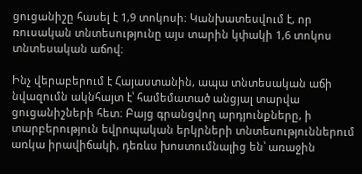ցուցանիշը հասել է 1,9 տոկոսի։ Կանխատեսվում է, որ ռուսական տնտեսությունը այս տարին կփակի 1,6 տոկոս տնտեսական աճով։

Ինչ վերաբերում է Հայաստանին, ապա տնտեսական աճի նվազումն ակնհայտ է՝ համեմատած անցյալ տարվա ցուցանիշների հետ։ Բայց գրանցվող արդյունքները, ի տարբերություն եվրոպական երկրների տնտեսություններում առկա իրավիճակի, դեռևս խոստումնալից են՝ առաջին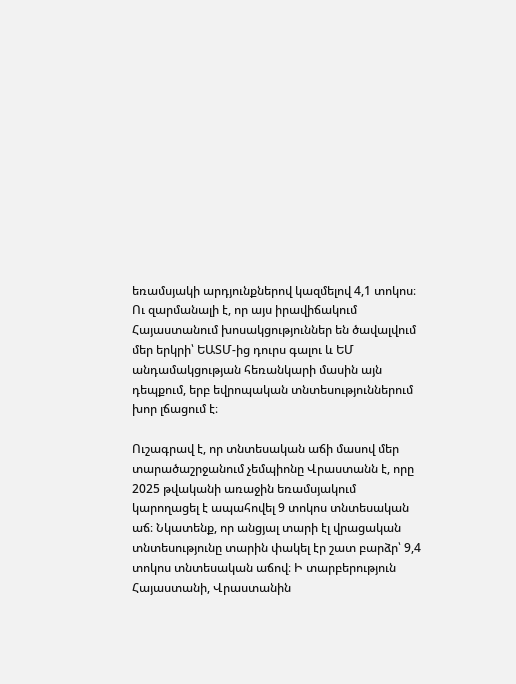եռամսյակի արդյունքներով կազմելով 4,1 տոկոս։ Ու զարմանալի է, որ այս իրավիճակում Հայաստանում խոսակցություններ են ծավալվում մեր երկրի՝ ԵԱՏՄ-ից դուրս գալու և ԵՄ անդամակցության հեռանկարի մասին այն դեպքում, երբ եվրոպական տնտեսություններում խոր լճացում է։

Ուշագրավ է, որ տնտեսական աճի մասով մեր տարածաշրջանում չեմպիոնը Վրաստանն է, որը 2025 թվականի առաջին եռամսյակում կարողացել է ապահովել 9 տոկոս տնտեսական աճ։ Նկատենք, որ անցյալ տարի էլ վրացական տնտեսությունը տարին փակել էր շատ բարձր՝ 9,4 տոկոս տնտեսական աճով։ Ի տարբերություն Հայաստանի, Վրաստանին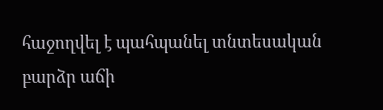հաջողվել է պահպանել տնտեսական բարձր աճի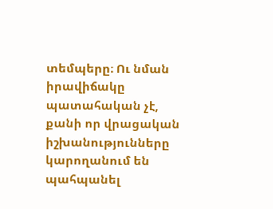տեմպերը։ Ու նման իրավիճակը պատահական չէ, քանի որ վրացական իշխանությունները կարողանում են պահպանել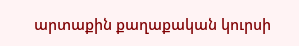արտաքին քաղաքական կուրսի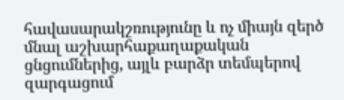հավասարակշռությունը և ոչ միայն զերծ մնալ աշխարհաքաղաքական ցնցումներից, այլև բարձր տեմպերով զարգացում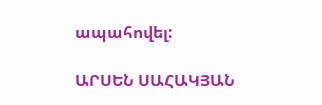ապահովել:

ԱՐՍԵՆ ՍԱՀԱԿՅԱՆ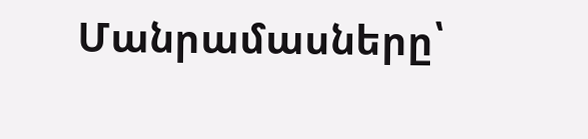Մանրամասները՝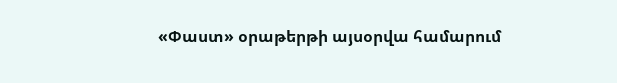«Փաստ» օրաթերթի այսօրվա համարում